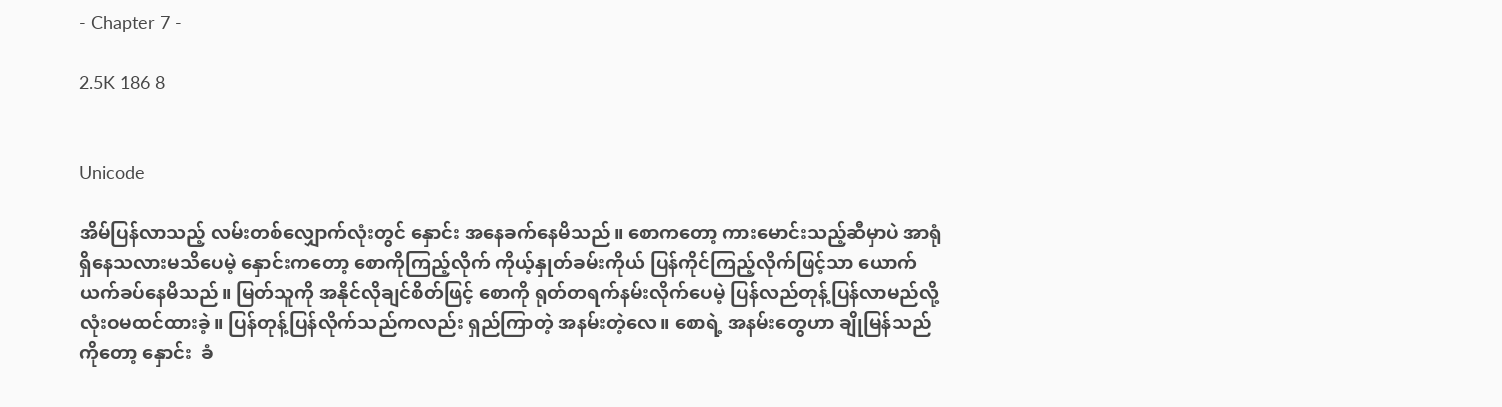- Chapter 7 -

2.5K 186 8


Unicode

အိမ်ပြန်လာသည့် လမ်းတစ်လျှောက်လုံးတွင် နှောင်း အနေခက်နေမိသည်။ စောကတော့ ကားမောင်းသည့်ဆီမှာပဲ အာရုံရှိနေသလားမသိပေမဲ့ နှောင်းကတော့ စောကိုကြည့်လိုက် ကိုယ့်နှုတ်ခမ်းကိုယ် ပြန်ကိုင်ကြည့်လိုက်ဖြင့်သာ ယောက်ယက်ခပ်နေမိသည်။ မြတ်သူကို အနိုင်လိုချင်စိတ်ဖြင့် စောကို ရုတ်တရက်နမ်းလိုက်ပေမဲ့ ပြန်လည်တုန့်ပြန်လာမည်လို့ လုံးဝမထင်ထားခဲ့။ ပြန်တုန့်ပြန်လိုက်သည်ကလည်း ရှည်ကြာတဲ့ အနမ်းတဲ့လေ။ စောရဲ့ အနမ်းတွေဟာ ချိုမြန်သည်ကိုတော့ နှောင်း  ခံ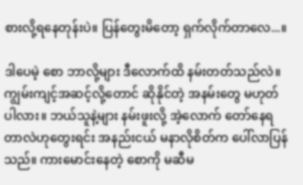စားလို့ရနေတုန်းပဲ။ ပြန်တွေးမိတော့ ရှက်လိုက်တာလေ...။

ဒါပေမဲ့ စော ဘာလို့များ ဒီလောက်ထိ နမ်းတတ်သည်လဲ။ ကျွမ်းကျင့်အဆင့်လို့တောင် ဆိုနိုင်တဲ့ အနမ်းတွေ မဟုတ်ပါလား။ ဘယ်သူနဲ့များ နမ်းဖူးလို့ အဲ့လောက် တော်နေရတာလဲဟုတွေးရင်း အနည်းငယ် မနာလိုစိတ်က ပေါ်လာပြန်သည်။ ကားမောင်းနေတဲ့ စောကို မဆီမ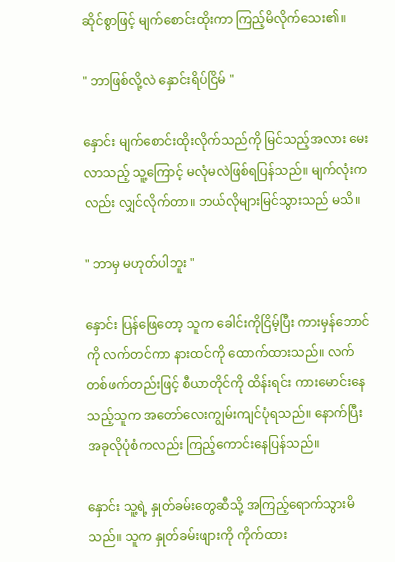ဆိုင်စွာဖြင့် မျက်စောင်းထိုးကာ ကြည့်မိလိုက်သေး၏။

" ဘာဖြစ်လို့လဲ နှောင်းရိပ်ငြိမ် "

နှောင်း မျက်စောင်းထိုးလိုက်သည်ကို မြင်သည့်အလား မေးလာသည့် သူ့ကြောင့် မလုံမလဲဖြစ်ရပြန်သည်။ မျက်လုံးကလည်း လျှင်လိုက်တာ။ ဘယ်လိုများမြင်သွားသည် မသိ။

" ဘာမှ မဟုတ်ပါဘူး "

နှောင်း ပြန်ဖြေတော့ သူက ခေါင်းကိုငြိမ့်ပြီး ကားမှန်ဘောင်ကို လက်တင်ကာ နားထင်ကို ထောက်ထား‌သည်။ လက်တစ်ဖက်တည်းဖြင့် စီယာတိုင်ကို ထိန်းရင်း ကားမောင်းနေသည့်သူက အတော်လေးကျွမ်းကျင်ပုံရသည်။ နောက်ပြီး အခုလိုပုံစံကလည်း ကြည့်ကောင်းနေပြန်သည်။

နှောင်း သူ့ရဲ့ နှုတ်ခမ်းတွေဆီသို့ အကြည့်ရောက်သွားမိသည်။ သူက နှုတ်ခမ်းဖျားကို ကိုက်ထား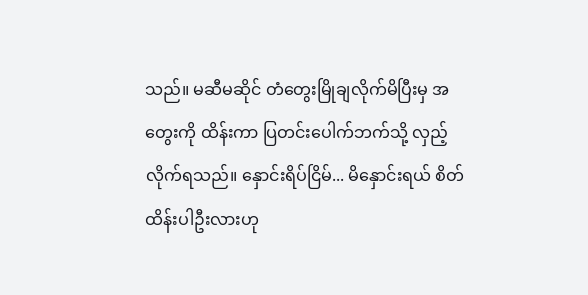သည်။ မဆီမဆိုင် တံတွေးမြိုချလိုက်မိပြီးမှ အတွေးကို ထိန်းကာ ပြတင်းပေါက်ဘက်သို့ လှည့်လိုက်ရသည်။ နှောင်းရိပ်ငြိမ်... မိနှောင်းရယ် စိတ်ထိန်းပါဦးလားဟု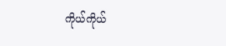ကိုယ်ကိုယ်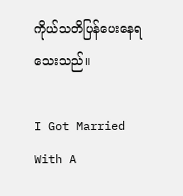ကိုယ်သတိပြန်ပေးနေရသေးသည်။

I Got Married With A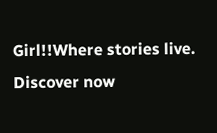Girl!!Where stories live. Discover now